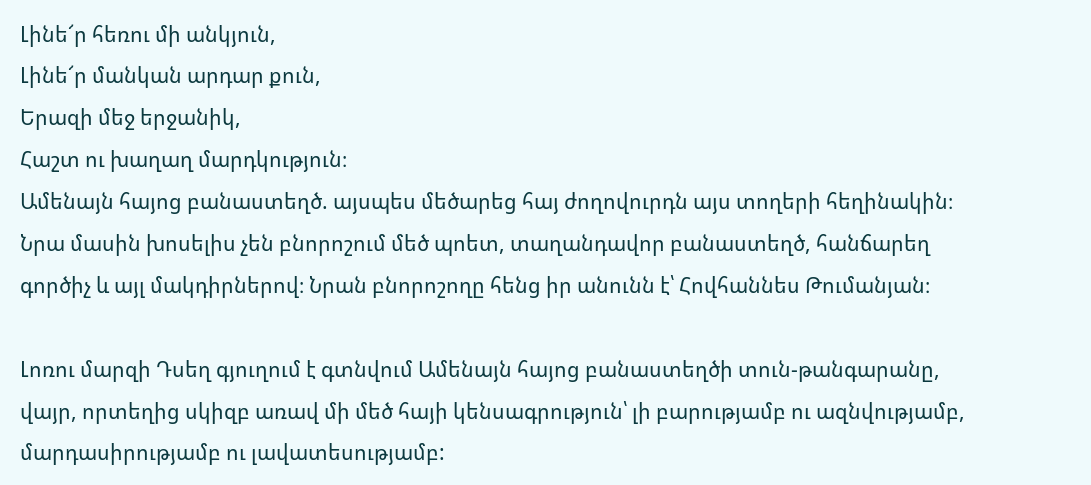Լինե՜ր հեռու մի անկյուն,
Լինե՜ր մանկան արդար քուն,
Երազի մեջ երջանիկ,
Հաշտ ու խաղաղ մարդկություն։
Ամենայն հայոց բանաստեղծ. այսպես մեծարեց հայ ժողովուրդն այս տողերի հեղինակին։ Նրա մասին խոսելիս չեն բնորոշում մեծ պոետ, տաղանդավոր բանաստեղծ, հանճարեղ գործիչ և այլ մակդիրներով։ Նրան բնորոշողը հենց իր անունն է՝ Հովհաննես Թումանյան։

Լոռու մարզի Դսեղ գյուղում է գտնվում Ամենայն հայոց բանաստեղծի տուն-թանգարանը, վայր, որտեղից սկիզբ առավ մի մեծ հայի կենսագրություն՝ լի բարությամբ ու ազնվությամբ, մարդասիրությամբ ու լավատեսությամբ: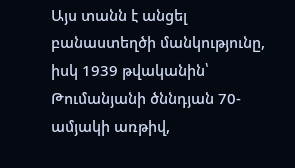Այս տանն է անցել բանաստեղծի մանկությունը, իսկ 1939 թվականին՝ Թումանյանի ծննդյան 70-ամյակի առթիվ,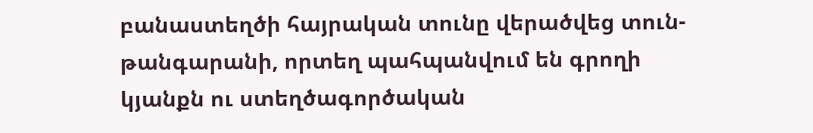բանաստեղծի հայրական տունը վերածվեց տուն-թանգարանի, որտեղ պահպանվում են գրողի կյանքն ու ստեղծագործական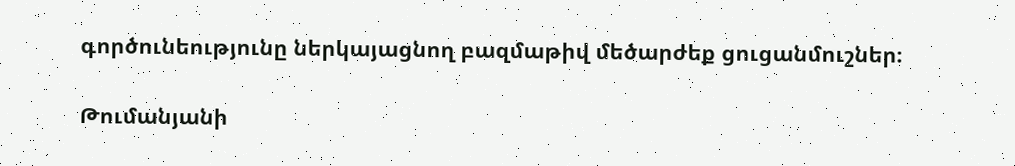գործունեությունը ներկայացնող բազմաթիվ մեծարժեք ցուցանմուշներ։

Թումանյանի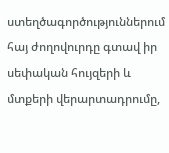ստեղծագործություններում հայ ժողովուրդը գտավ իր սեփական հույզերի և մտքերի վերարտադրումը,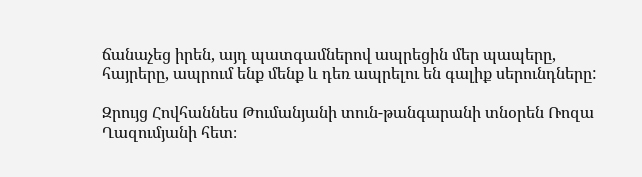ճանաչեց իրեն, այդ պատգամներով ապրեցին մեր պապերը, հայրերը, ապրում ենք մենք և դեռ ապրելու են գալիք սերունդները:

Զրույց Հովհաննես Թումանյանի տուն-թանգարանի տնօրեն Ռոզա Ղազումյանի հետ։